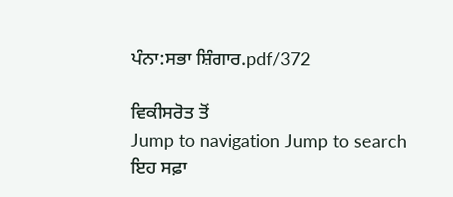ਪੰਨਾ:ਸਭਾ ਸ਼ਿੰਗਾਰ.pdf/372

ਵਿਕੀਸਰੋਤ ਤੋਂ
Jump to navigation Jump to search
ਇਹ ਸਫ਼ਾ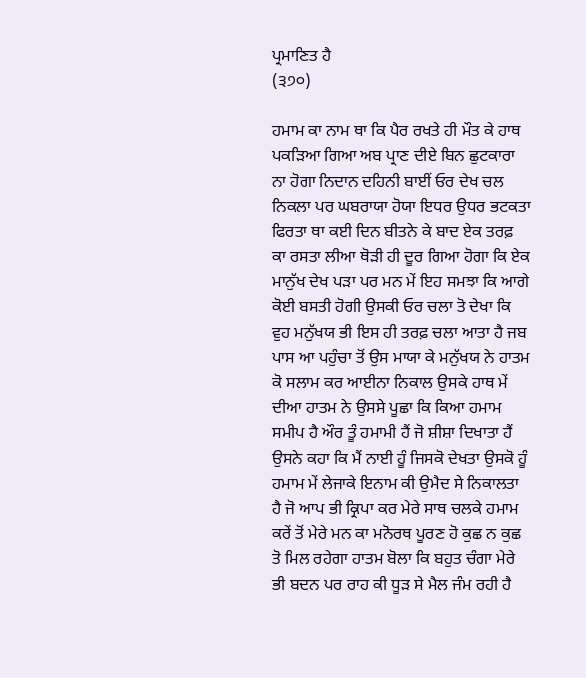ਪ੍ਰਮਾਣਿਤ ਹੈ
(੩੭੦)

ਹਮਾਮ ਕਾ ਨਾਮ ਥਾ ਕਿ ਪੈਰ ਰਖਤੇ ਹੀ ਮੌਤ ਕੇ ਹਾਥ ਪਕੜਿਆ ਗਿਆ ਅਬ ਪ੍ਰਾਣ ਦੀਏ ਬਿਨ ਛੁਟਕਾਰਾ ਨਾ ਹੋਗਾ ਨਿਦਾਨ ਦਹਿਨੀ ਬਾਈਂ ਓਰ ਦੇਖ ਚਲ ਨਿਕਲਾ ਪਰ ਘਬਰਾਯਾ ਹੋਯਾ ਇਧਰ ਉਧਰ ਭਟਕਤਾ ਫਿਰਤਾ ਥਾ ਕਈ ਦਿਨ ਬੀਤਨੇ ਕੇ ਬਾਦ ਏਕ ਤਰਫ਼ ਕਾ ਰਸਤਾ ਲੀਆ ਥੋੜੀ ਹੀ ਦੂਰ ਗਿਆ ਹੋਗਾ ਕਿ ਏਕ ਮਾਨੁੱਖ ਦੇਖ ਪੜਾ ਪਰ ਮਨ ਮੇਂ ਇਹ ਸਮਝਾ ਕਿ ਆਗੇ ਕੋਈ ਬਸਤੀ ਹੋਗੀ ਉਸਕੀ ਓਰ ਚਲਾ ਤੋ ਦੇਖਾ ਕਿ ਵੁਹ ਮਨੁੱਖਯ ਭੀ ਇਸ ਹੀ ਤਰਫ਼ ਚਲਾ ਆਤਾ ਹੈ ਜਬ ਪਾਸ ਆ ਪਹੁੰਚਾ ਤੋਂ ਉਸ ਮਾਯਾ ਕੇ ਮਨੁੱਖਯ ਨੇ ਹਾਤਮ ਕੋ ਸਲਾਮ ਕਰ ਆਈਨਾ ਨਿਕਾਲ ਉਸਕੇ ਹਾਥ ਮੇਂ ਦੀਆ ਹਾਤਮ ਨੇ ਉਸਸੇ ਪੂਛਾ ਕਿ ਕਿਆ ਹਮਾਮ ਸਮੀਪ ਹੈ ਔਰ ਤੂੰ ਹਮਾਮੀ ਹੈਂ ਜੋ ਸ਼ੀਸ਼ਾ ਦਿਖਾਤਾ ਹੈਂ ਉਸਨੇ ਕਹਾ ਕਿ ਮੈਂ ਨਾਈ ਹੂੰ ਜਿਸਕੋ ਦੇਖਤਾ ਉਸਕੋ ਹੂੰ ਹਮਾਮ ਮੇਂ ਲੇਜਾਕੇ ਇਨਾਮ ਕੀ ਉਮੈਦ ਸੇ ਨਿਕਾਲਤਾ ਹੈ ਜੋ ਆਪ ਭੀ ਕ੍ਰਿਪਾ ਕਰ ਮੇਰੇ ਸਾਥ ਚਲਕੇ ਹਮਾਮ ਕਰੇਂ ਤੋਂ ਮੇਰੇ ਮਨ ਕਾ ਮਨੋਰਥ ਪੂਰਣ ਹੋ ਕੁਛ ਨ ਕੁਛ ਤੋ ਮਿਲ ਰਹੇਗਾ ਹਾਤਮ ਬੋਲਾ ਕਿ ਬਹੁਤ ਚੰਗਾ ਮੇਰੇ ਭੀ ਬਦਨ ਪਰ ਰਾਹ ਕੀ ਧੂੜ ਸੇ ਮੈਲ ਜੰਮ ਰਹੀ ਹੈ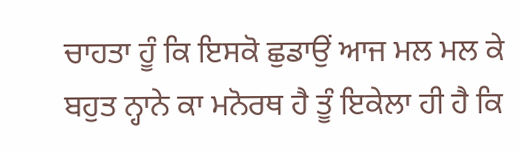ਚਾਹਤਾ ਹੂੰ ਕਿ ਇਸਕੋ ਛੁਡਾਉਂ ਆਜ ਮਲ ਮਲ ਕੇ ਬਹੁਤ ਨ੍ਹਾਨੇ ਕਾ ਮਨੋਰਥ ਹੈ ਤੂੰ ਇਕੇਲਾ ਹੀ ਹੈ ਕਿ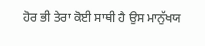ਹੋਰ ਭੀ ਤੇਰਾ ਕੋਈ ਸਾਥੀ ਹੈ ਉਸ ਮਾਨੁੱਖਯ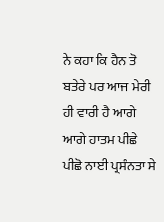ਨੇ ਕਹਾ ਕਿ ਹੈਨ ਤੋ ਬਤੇਰੇ ਪਰ ਆਜ ਮੇਰੀ ਹੀ ਵਾਰੀ ਹੈ ਆਗੇ ਆਗੇ ਹਾਤਮ ਪੀਛੇ ਪੀਛੋ ਨਾਈ ਪ੍ਰਸੰਨਤਾ ਸੇ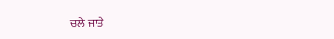ਚਲੇ ਜਾਤੇ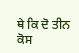ਥੇ ਕਿ ਦੋ ਤੀਨ ਕੋਸ